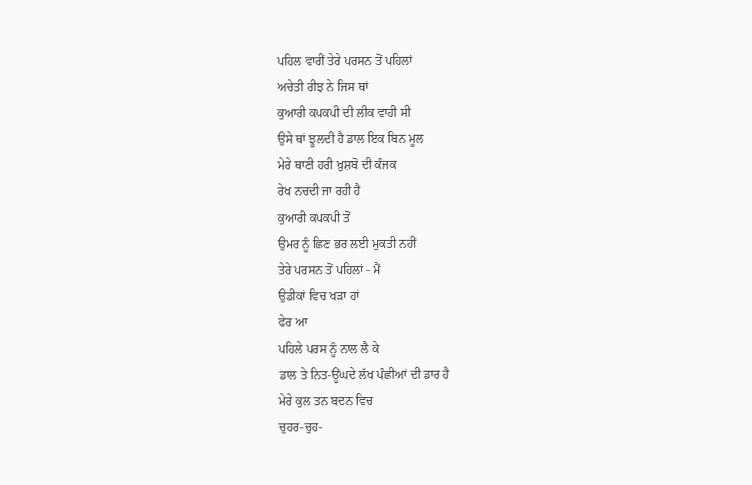ਪਹਿਲ ਵਾਰੀਂ ਤੇਰੇ ਪਰਸਨ ਤੋਂ ਪਹਿਲਾਂ
ਅਚੇਤੀ ਰੀਝ ਨੇ ਜਿਸ ਥਾਂ
ਕੁਆਰੀ ਕਪਕਪੀ ਦੀ ਲੀਕ ਵਾਹੀ ਸੀ
ਉਸੇ ਥਾਂ ਝੂਲਦੀ ਹੈ ਡਾਲ ਇਕ ਬਿਨ ਮੂਲ
ਮੇਰੇ ਥਾਣੀ ਹਰੀ ਖ਼ੁਸ਼ਬੋ ਦੀ ਕੰਜਕ
ਰੇਖ ਨਚਦੀ ਜਾ ਰਹੀ ਹੈ
ਕੁਆਰੀ ਕਪਕਪੀ ਤੋਂ
ਉਮਰ ਨੂੰ ਛਿਣ ਭਰ ਲਈ ਮੁਕਤੀ ਨਹੀਂ
ਤੇਰੇ ਪਰਸਨ ਤੋਂ ਪਹਿਲਾਂ - ਮੈਂ
ਉਡੀਕਾਂ ਵਿਚ ਖੜਾ ਹਾਂ
ਫੇਰ ਆ
ਪਹਿਲੇ ਪਰਸ ਨੂੰ ਨਾਲ ਲੈ ਕੇ
ਡਾਲ ਤੇ ਨਿਤ-ਊਂਘਦੇ ਲੱਖ ਪੰਛੀਆਂ ਦੀ ਡਾਰ ਹੈ
ਮੇਰੇ ਕੁਲ ਤਨ ਬਦਨ ਵਿਚ
ਚੁਹਰ-ਚੁਹ-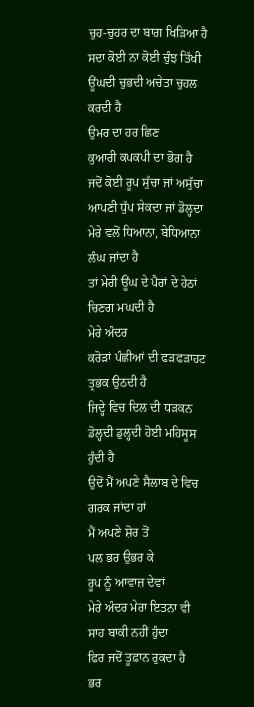ਚੁਹ-ਚੁਹਰ ਦਾ ਬਾਗ਼ ਖਿੜਿਆ ਹੈ
ਸਦਾ ਕੋਈ ਨਾ ਕੋਈ ਚੁੰਝ ਤਿੱਖੀ
ਊਂਘਦੀ ਚੁਭਦੀ ਅਚੇਤਾ ਚੁਹਲ ਕਰਦੀ ਹੈ
ਉਮਰ ਦਾ ਹਰ ਛਿਣ
ਕੁਆਰੀ ਕਪਕਪੀ ਦਾ ਭੋਗ ਹੈ
ਜਦੋਂ ਕੋਈ ਰੂਪ ਸੁੱਚਾ ਜਾਂ ਅਸੁੱਚਾ
ਆਪਣੀ ਧੁੱਪ ਸੇਕਦਾ ਜਾਂ ਡੋਲ੍ਹਦਾ
ਮੇਰੇ ਵਲੋਂ ਧਿਆਨਾ, ਬੇਧਿਆਨਾ ਲੰਘ ਜਾਂਦਾ ਹੈ
ਤਾਂ ਮੇਰੀ ਊਂਘ ਦੇ ਪੈਰਾਂ ਦੇ ਹੇਠਾਂ ਚਿਣਗ ਮਘਦੀ ਹੈ
ਮੇਰੇ ਅੰਦਰ
ਕਰੋੜਾਂ ਪੰਛੀਆਂ ਦੀ ਫੜਫੜਾਹਟ
ਤ੍ਰਭਕ ਉਠਦੀ ਹੈ
ਜਿਦ੍ਹੇ ਵਿਚ ਦਿਲ ਦੀ ਧੜਕਨ
ਡੋਲ੍ਹਦੀ ਡੁਲ੍ਹਦੀ ਹੋਈ ਮਹਿਸੂਸ ਹੁੰਦੀ ਹੈ
ਉਦੋਂ ਮੈਂ ਅਪਣੇ ਸੈਲਾਬ ਦੇ ਵਿਚ ਗਰਕ ਜਾਂਦਾ ਹਾਂ
ਮੈਂ ਅਪਣੇ ਸ਼ੋਰ ਤੋਂ
ਪਲ ਭਰ ਉਭਰ ਕੇ
ਰੂਪ ਨੂੰ ਆਵਾਜ਼ ਦੇਵਾਂ
ਮੇਰੇ ਅੰਦਰ ਮੇਰਾ ਇਤਨਾ ਵੀ ਸਾਹ ਬਾਕੀ ਨਹੀਂ ਹੁੰਦਾ
ਫਿਰ ਜਦੋਂ ਤੂਫ਼ਾਨ ਰੁਕਦਾ ਹੈ
ਭਰ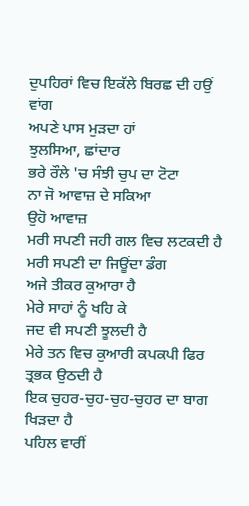ਦੁਪਹਿਰਾਂ ਵਿਚ ਇਕੱਲੇ ਬਿਰਛ ਦੀ ਹਉਂ ਵਾਂਗ
ਅਪਣੇ ਪਾਸ ਮੁੜਦਾ ਹਾਂ
ਝੁਲਸਿਆ, ਛਾਂਦਾਰ
ਭਰੇ ਰੌਲੇ 'ਚ ਸੰਝੀ ਚੁਪ ਦਾ ਟੋਟਾ
ਨਾ ਜੋ ਆਵਾਜ਼ ਦੇ ਸਕਿਆ
ਉਹੋ ਆਵਾਜ਼
ਮਰੀ ਸਪਣੀ ਜਹੀ ਗਲ ਵਿਚ ਲਟਕਦੀ ਹੈ
ਮਰੀ ਸਪਣੀ ਦਾ ਜਿਊਂਦਾ ਡੰਗ
ਅਜੇ ਤੀਕਰ ਕੁਆਰਾ ਹੈ
ਮੇਰੇ ਸਾਹਾਂ ਨੂੰ ਖਹਿ ਕੇ
ਜਦ ਵੀ ਸਪਣੀ ਝੂਲਦੀ ਹੈ
ਮੇਰੇ ਤਨ ਵਿਚ ਕੁਆਰੀ ਕਪਕਪੀ ਫਿਰ ਤ੍ਰਭਕ ਉਠਦੀ ਹੈ
ਇਕ ਚੁਹਰ-ਚੁਹ-ਚੁਹ-ਚੁਹਰ ਦਾ ਬਾਗ ਖਿੜਦਾ ਹੈ
ਪਹਿਲ ਵਾਰੀਂ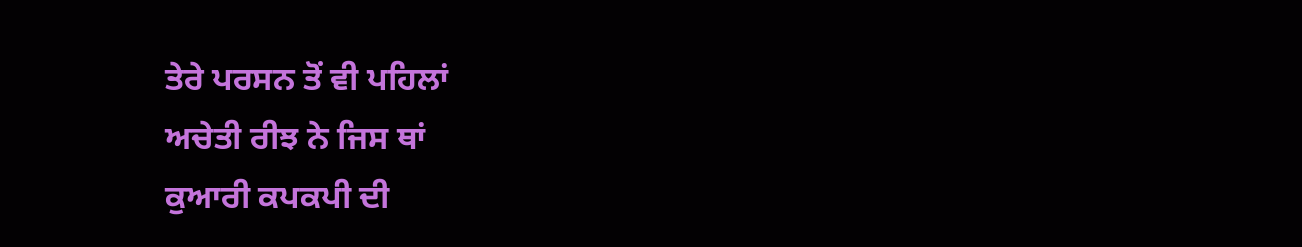ਤੇਰੇ ਪਰਸਨ ਤੋਂ ਵੀ ਪਹਿਲਾਂ
ਅਚੇਤੀ ਰੀਝ ਨੇ ਜਿਸ ਥਾਂ
ਕੁਆਰੀ ਕਪਕਪੀ ਦੀ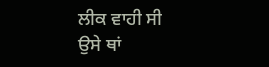ਲੀਕ ਵਾਹੀ ਸੀ
ਉਸੇ ਥਾਂ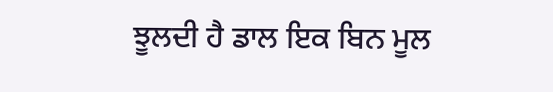ਝੂਲਦੀ ਹੈ ਡਾਲ ਇਕ ਬਿਨ ਮੂਲ